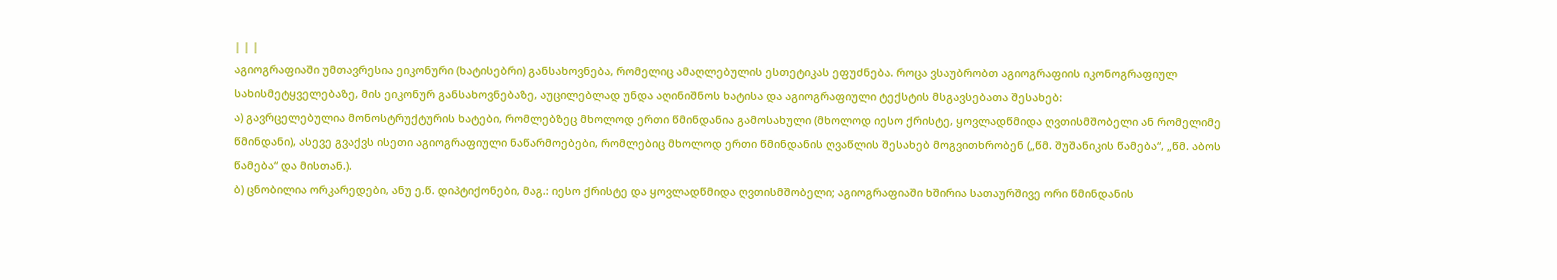| | |
აგიოგრაფიაში უმთავრესია ეიკონური (ხატისებრი) განსახოვნება, რომელიც ამაღლებულის ესთეტიკას ეფუძნება. როცა ვსაუბრობთ აგიოგრაფიის იკონოგრაფიულ სახისმეტყველებაზე, მის ეიკონურ განსახოვნებაზე, აუცილებლად უნდა აღინიშნოს ხატისა და აგიოგრაფიული ტექსტის მსგავსებათა შესახებ:
ა) გავრცელებულია მონოსტრუქტურის ხატები, რომლებზეც მხოლოდ ერთი წმინდანია გამოსახული (მხოლოდ იესო ქრისტე, ყოვლადწმიდა ღვთისმშობელი ან რომელიმე წმინდანი), ასევე გვაქვს ისეთი აგიოგრაფიული ნაწარმოებები, რომლებიც მხოლოდ ერთი წმინდანის ღვაწლის შესახებ მოგვითხრობენ („წმ. შუშანიკის წამება“, „წმ. აბოს წამება“ და მისთან.).
ბ) ცნობილია ორკარედები, ანუ ე.წ. დიპტიქონები, მაგ.: იესო ქრისტე და ყოვლადწმიდა ღვთისმშობელი; აგიოგრაფიაში ხშირია სათაურშივე ორი წმინდანის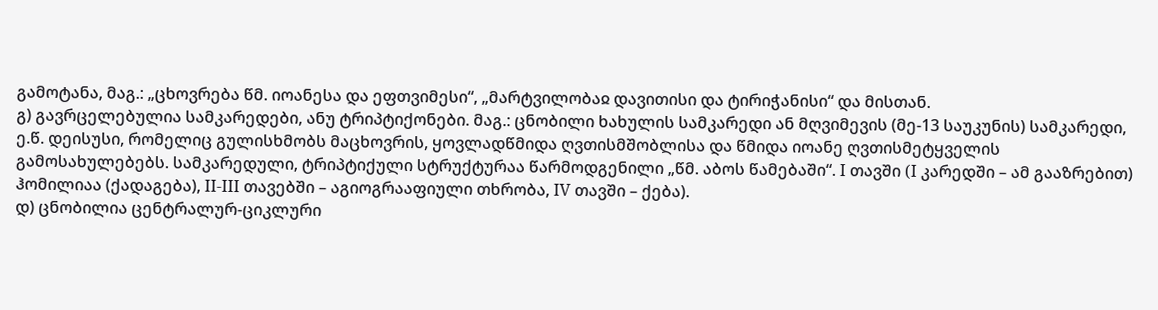გამოტანა, მაგ.: „ცხოვრება წმ. იოანესა და ეფთვიმესი“, „მარტვილობაჲ დავითისი და ტირიჭანისი“ და მისთან.
გ) გავრცელებულია სამკარედები, ანუ ტრიპტიქონები. მაგ.: ცნობილი ხახულის სამკარედი ან მღვიმევის (მე-13 საუკუნის) სამკარედი, ე.წ. დეისუსი, რომელიც გულისხმობს მაცხოვრის, ყოვლადწმიდა ღვთისმშობლისა და წმიდა იოანე ღვთისმეტყველის გამოსახულებებს. სამკარედული, ტრიპტიქული სტრუქტურაა წარმოდგენილი „წმ. აბოს წამებაში“. I თავში (I კარედში – ამ გააზრებით) ჰომილიაა (ქადაგება), II-III თავებში – აგიოგრააფიული თხრობა, IV თავში – ქება).
დ) ცნობილია ცენტრალურ-ციკლური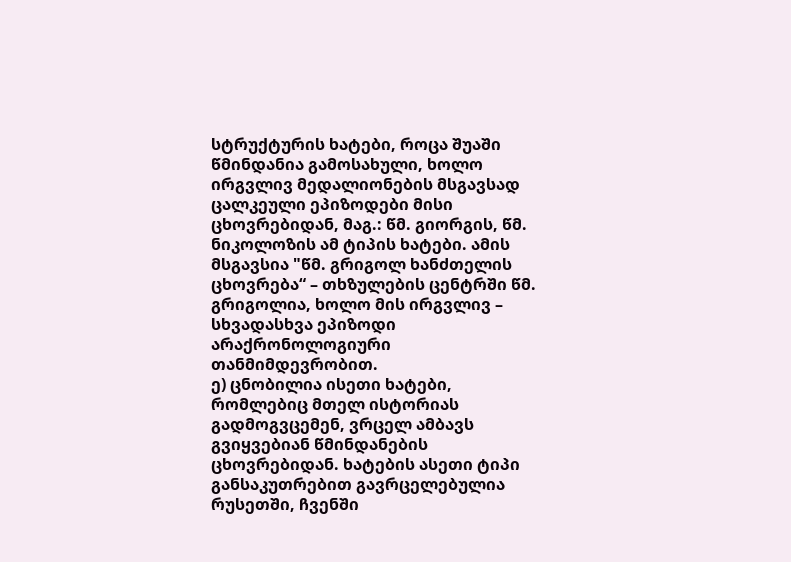სტრუქტურის ხატები, როცა შუაში წმინდანია გამოსახული, ხოლო ირგვლივ მედალიონების მსგავსად ცალკეული ეპიზოდები მისი ცხოვრებიდან, მაგ.: წმ. გიორგის, წმ. ნიკოლოზის ამ ტიპის ხატები. ამის მსგავსია "წმ. გრიგოლ ხანძთელის ცხოვრება“ – თხზულების ცენტრში წმ. გრიგოლია, ხოლო მის ირგვლივ – სხვადასხვა ეპიზოდი არაქრონოლოგიური თანმიმდევრობით.
ე) ცნობილია ისეთი ხატები, რომლებიც მთელ ისტორიას გადმოგვცემენ, ვრცელ ამბავს გვიყვებიან წმინდანების ცხოვრებიდან. ხატების ასეთი ტიპი განსაკუთრებით გავრცელებულია რუსეთში, ჩვენში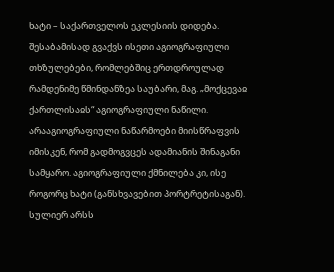ხატი – საქართველოს ეკლესიის დიდება. შესაბამისად გვაქვს ისეთი აგიოგრაფიული თხზულებები, რომლებშიც ერთდროულად რამდენიმე წმინდანზეა საუბარი, მაგ. „მოქცევაჲ ქართლისაჲს“ აგიოგრაფიული ნაწილი.
არააგიოგრაფიული ნაწარმოები მიისწრაფვის იმისკენ, რომ გადმოგვცეს ადამიანის შინაგანი სამყარო. აგიოგრაფიული ქმნილება კი, ისე როგორც ხატი (განსხვავებით პორტრეტისაგან). სულიერ არსს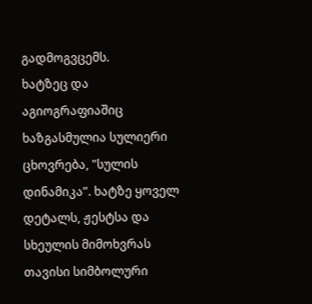გადმოგვცემს.
ხატზეც და აგიოგრაფიაშიც ხაზგასმულია სულიერი ცხოვრება, "სულის დინამიკა”. ხატზე ყოველ დეტალს, ჟესტსა და სხეულის მიმოხვრას თავისი სიმბოლური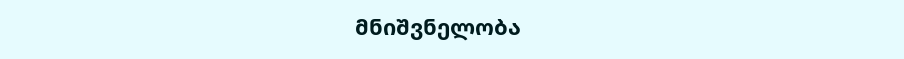მნიშვნელობა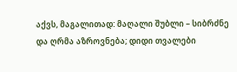აქვს, მაგალითად: მაღალი შუბლი – სიბრძნე და ღრმა აზროვნება; დიდი თვალები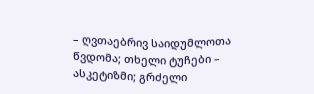– ღვთაებრივ საიდუმლოთა წვდომა; თხელი ტუჩები – ასკეტიზმი; გრძელი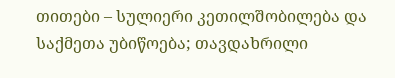თითები – სულიერი კეთილშობილება და საქმეთა უბიწოება; თავდახრილი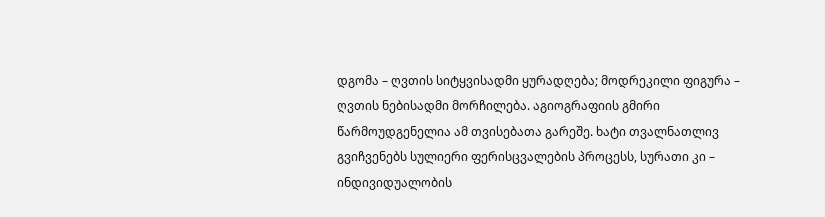დგომა – ღვთის სიტყვისადმი ყურადღება; მოდრეკილი ფიგურა – ღვთის ნებისადმი მორჩილება. აგიოგრაფიის გმირი წარმოუდგენელია ამ თვისებათა გარეშე. ხატი თვალნათლივ გვიჩვენებს სულიერი ფერისცვალების პროცესს, სურათი კი – ინდივიდუალობის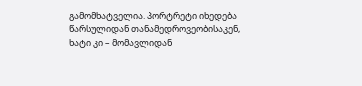გამომხატველია. პორტრეტი იხედება წარსულიდან თანამედროვეობისაკენ, ხატი კი – მომავლიდან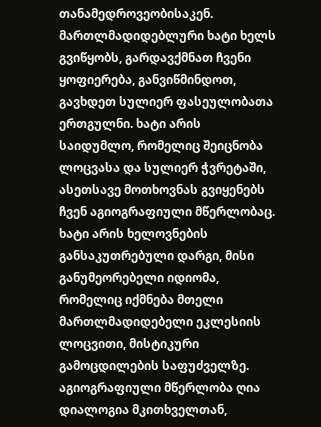თანამედროვეობისაკენ. მართლმადიდებლური ხატი ხელს გვიწყობს, გარდავქმნათ ჩვენი ყოფიერება, განვიწმინდოთ, გავხდეთ სულიერ ფასეულობათა ერთგულნი. ხატი არის საიდუმლო, რომელიც შეიცნობა ლოცვასა და სულიერ ჭვრეტაში, ასეთსავე მოთხოვნას გვიყენებს ჩვენ აგიოგრაფიული მწერლობაც. ხატი არის ხელოვნების განსაკუთრებული დარგი, მისი განუმეორებელი იდიომა, რომელიც იქმნება მთელი მართლმადიდებელი ეკლესიის ლოცვითი, მისტიკური გამოცდილების საფუძველზე. აგიოგრაფიული მწერლობა ღია დიალოგია მკითხველთან,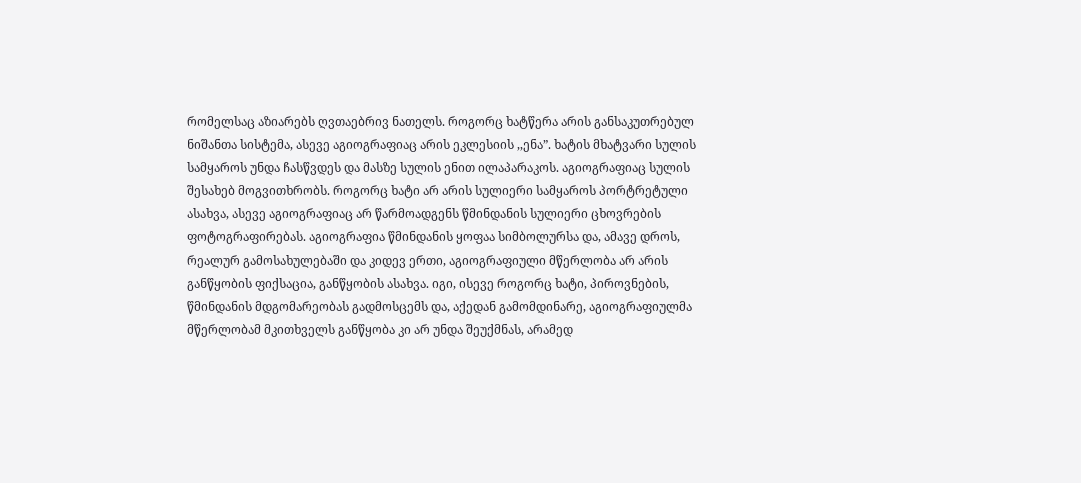რომელსაც აზიარებს ღვთაებრივ ნათელს. როგორც ხატწერა არის განსაკუთრებულ ნიშანთა სისტემა, ასევე აგიოგრაფიაც არის ეკლესიის ,,ენა”. ხატის მხატვარი სულის სამყაროს უნდა ჩასწვდეს და მასზე სულის ენით ილაპარაკოს. აგიოგრაფიაც სულის შესახებ მოგვითხრობს. როგორც ხატი არ არის სულიერი სამყაროს პორტრეტული ასახვა, ასევე აგიოგრაფიაც არ წარმოადგენს წმინდანის სულიერი ცხოვრების ფოტოგრაფირებას. აგიოგრაფია წმინდანის ყოფაა სიმბოლურსა და, ამავე დროს, რეალურ გამოსახულებაში და კიდევ ერთი, აგიოგრაფიული მწერლობა არ არის განწყობის ფიქსაცია, განწყობის ასახვა. იგი, ისევე როგორც ხატი, პიროვნების, წმინდანის მდგომარეობას გადმოსცემს და, აქედან გამომდინარე, აგიოგრაფიულმა მწერლობამ მკითხველს განწყობა კი არ უნდა შეუქმნას, არამედ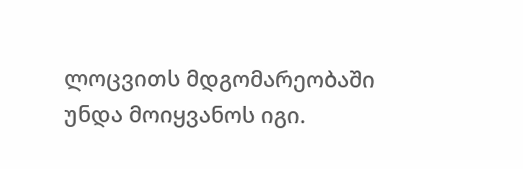ლოცვითს მდგომარეობაში უნდა მოიყვანოს იგი.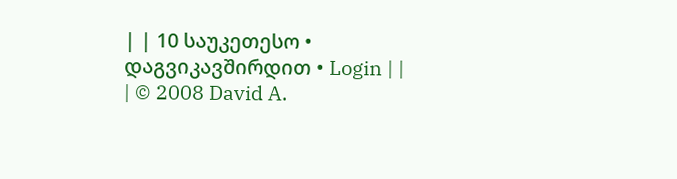| | 10 საუკეთესო • დაგვიკავშირდით • Login | |
| © 2008 David A.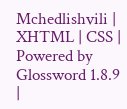Mchedlishvili | XHTML | CSS | Powered by Glossword 1.8.9 |